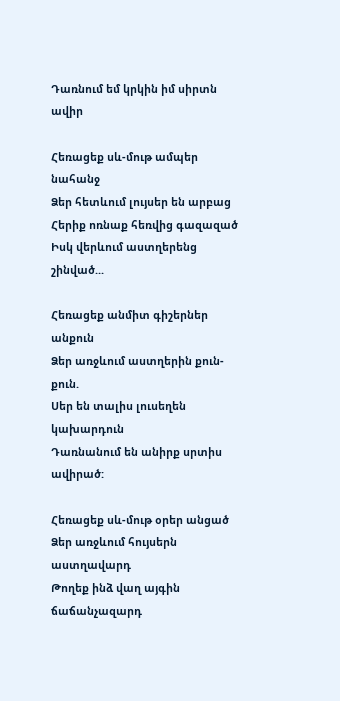Դառնում եմ կրկին իմ սիրտն ավիր

Հեռացեք սև-մութ ամպեր նահանջ
Ձեր հետևում լույսեր են արբաց
Հերիք ոռնաք հեռվից գազազած
Իսկ վերևում աստղերենց շինված...

Հեռացեք անմիտ գիշերներ անքուն
Ձեր առջևում աստղերին քուն-քուն.
Սեր են տալիս լուսեղեն կախարդուն
Դառնանում են անիրք սրտիս ավիրած:

Հեռացեք սև-մութ օրեր անցած
Ձեր առջևում հույսերն աստղավարդ
Թողեք ինձ վաղ այգին ճաճանչազարդ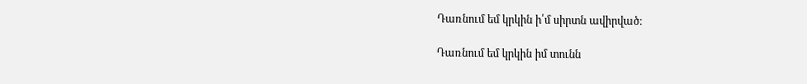Դառնում եմ կրկին ի՛մ սիրտն ավիրված:

Դառնում եմ կրկին իմ տունն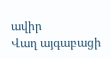ավիր
Վաղ այգաբացի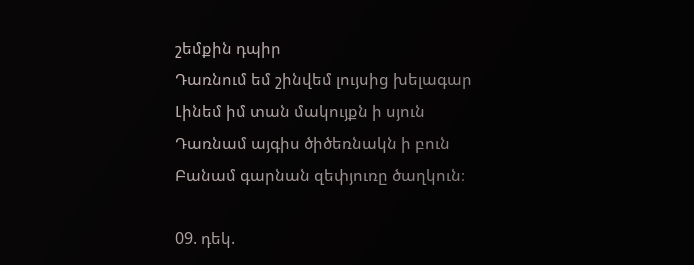շեմքին դպիր
Դառնում եմ շինվեմ լույսից խելագար
Լինեմ իմ տան մակույքն ի սյուն
Դառնամ այգիս ծիծեռնակն ի բուն
Բանամ գարնան զեփյուռը ծաղկուն։

09. դեկ.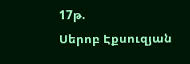17թ.
Սերոբ Էքսուզյան